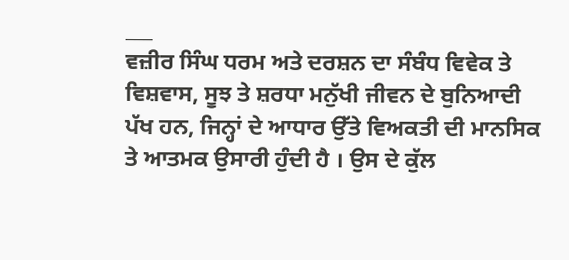___
ਵਜ਼ੀਰ ਸਿੰਘ ਧਰਮ ਅਤੇ ਦਰਸ਼ਨ ਦਾ ਸੰਬੰਧ ਵਿਵੇਕ ਤੇ ਵਿਸ਼ਵਾਸ, ਸੂਝ ਤੇ ਸ਼ਰਧਾ ਮਨੁੱਖੀ ਜੀਵਨ ਦੇ ਬੁਨਿਆਦੀ ਪੱਖ ਹਨ, ਜਿਨ੍ਹਾਂ ਦੇ ਆਧਾਰ ਉੱਤੇ ਵਿਅਕਤੀ ਦੀ ਮਾਨਸਿਕ ਤੇ ਆਤਮਕ ਉਸਾਰੀ ਹੁੰਦੀ ਹੈ । ਉਸ ਦੇ ਕੁੱਲ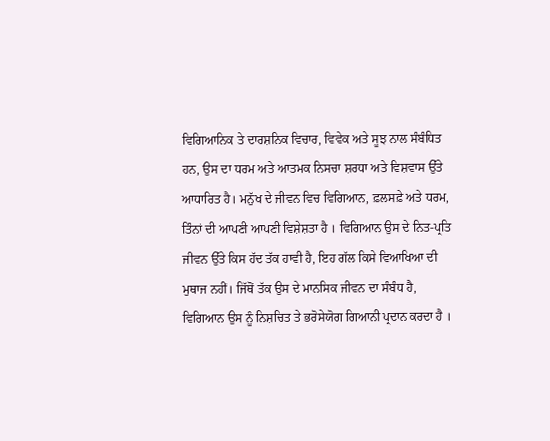ਵਿਗਿਆਨਿਕ ਤੇ ਦਾਰਸ਼ਨਿਕ ਵਿਚਾਰ, ਵਿਵੇਕ ਅਤੇ ਸੂਝ ਨਾਲ ਸੰਬੰਧਿਤ ਹਨ, ਉਸ ਦਾ ਧਰਮ ਅਤੇ ਆਤਮਕ ਨਿਸਚਾ ਸ਼ਰਧਾ ਅਤੇ ਵਿਸ਼ਵਾਸ ਉੱਤੇ ਆਧਾਰਿਤ ਹੈ। ਮਨੁੱਖ ਦੇ ਜੀਵਨ ਵਿਚ ਵਿਗਿਆਨ, ਫ਼ਲਸਫ਼ੇ ਅਤੇ ਧਰਮ, ਤਿੰਨਾਂ ਦੀ ਆਪਣੀ ਆਪਣੀ ਵਿਸ਼ੇਸ਼ਤਾ ਹੈ । ਵਿਗਿਆਨ ਉਸ ਦੇ ਨਿਤ-ਪ੍ਰਤਿ ਜੀਵਨ ਉੱਤੇ ਕਿਸ ਹੱਦ ਤੱਕ ਹਾਵੀ ਹੈ, ਇਹ ਗੱਲ ਕਿਸੇ ਵਿਆਖਿਆ ਦੀ ਮੁਥਾਜ ਨਹੀਂ। ਜਿੱਥੋਂ ਤੱਕ ਉਸ ਦੇ ਮਾਨਸਿਕ ਜੀਵਨ ਦਾ ਸੰਬੰਧ ਹੈ, ਵਿਗਿਆਨ ਉਸ ਨੂੰ ਨਿਸ਼ਚਿਤ ਤੇ ਭਰੋਸੇਯੋਗ ਗਿਆਨੀ ਪ੍ਰਦਾਨ ਕਰਦਾ ਹੈ ।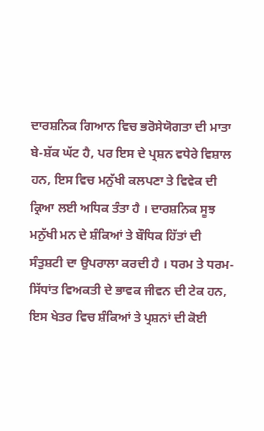ਦਾਰਸ਼ਨਿਕ ਗਿਆਨ ਵਿਚ ਭਰੋਸੇਯੋਗਤਾ ਦੀ ਮਾਤਾ ਬੇ-ਸ਼ੱਕ ਘੱਟ ਹੈ, ਪਰ ਇਸ ਦੇ ਪ੍ਰਸ਼ਨ ਵਧੇਰੇ ਵਿਸ਼ਾਲ ਹਨ, ਇਸ ਵਿਚ ਮਨੁੱਖੀ ਕਲਪਣਾ ਤੇ ਵਿਵੇਕ ਦੀ ਕ੍ਰਿਆ ਲਈ ਅਧਿਕ ਤੰਤਾ ਹੈ । ਦਾਰਸ਼ਨਿਕ ਸੂਝ ਮਨੁੱਖੀ ਮਨ ਦੇ ਸ਼ੰਕਿਆਂ ਤੇ ਬੌਧਿਕ ਹਿੱਤਾਂ ਦੀ ਸੰਤੁਸ਼ਟੀ ਦਾ ਉਪਰਾਲਾ ਕਰਦੀ ਹੈ । ਧਰਮ ਤੇ ਧਰਮ-ਸਿੱਧਾਂਤ ਵਿਅਕਤੀ ਦੇ ਭਾਵਕ ਜੀਵਨ ਦੀ ਟੇਕ ਹਨ, ਇਸ ਖੇਤਰ ਵਿਚ ਸ਼ੰਕਿਆਂ ਤੇ ਪ੍ਰਸ਼ਨਾਂ ਦੀ ਕੋਈ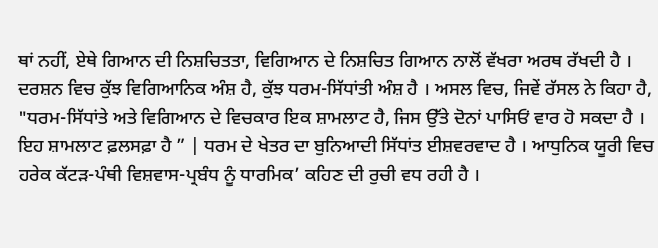ਥਾਂ ਨਹੀਂ, ਏਥੇ ਗਿਆਨ ਦੀ ਨਿਸ਼ਚਿਤਤਾ, ਵਿਗਿਆਨ ਦੇ ਨਿਸ਼ਚਿਤ ਗਿਆਨ ਨਾਲੋਂ ਵੱਖਰਾ ਅਰਥ ਰੱਖਦੀ ਹੈ । ਦਰਸ਼ਨ ਵਿਚ ਕੁੱਝ ਵਿਗਿਆਨਿਕ ਅੰਸ਼ ਹੈ, ਕੁੱਝ ਧਰਮ-ਸਿੱਧਾਂਤੀ ਅੰਸ਼ ਹੈ । ਅਸਲ ਵਿਚ, ਜਿਵੇਂ ਰੱਸਲ ਨੇ ਕਿਹਾ ਹੈ, "ਧਰਮ-ਸਿੱਧਾਂਤੇ ਅਤੇ ਵਿਗਿਆਨ ਦੇ ਵਿਚਕਾਰ ਇਕ ਸ਼ਾਮਲਾਟ ਹੈ, ਜਿਸ ਉੱਤੇ ਦੋਨਾਂ ਪਾਸਿਓਂ ਵਾਰ ਹੋ ਸਕਦਾ ਹੈ । ਇਹ ਸ਼ਾਮਲਾਟ ਫ਼ਲਸਫ਼ਾ ਹੈ ” | ਧਰਮ ਦੇ ਖੇਤਰ ਦਾ ਬੁਨਿਆਦੀ ਸਿੱਧਾਂਤ ਈਸ਼ਵਰਵਾਦ ਹੈ । ਆਧੁਨਿਕ ਯੂਰੀ ਵਿਚ ਹਰੇਕ ਕੱਟੜ-ਪੰਥੀ ਵਿਸ਼ਵਾਸ-ਪ੍ਰਬੰਧ ਨੂੰ ਧਾਰਮਿਕ’ ਕਹਿਣ ਦੀ ਰੁਚੀ ਵਧ ਰਹੀ ਹੈ ।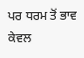ਪਰ ਧਰਮ ਤੋਂ ਭਾਵ ਕੇਵਲ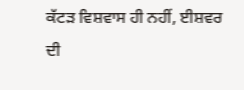ਕੱਟੜ ਵਿਸ਼ਵਾਸ ਹੀ ਨਹੀਂ, ਈਸ਼ਵਰ ਦੀ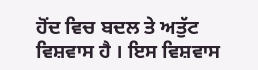ਹੋਂਦ ਵਿਚ ਬਦਲ ਤੇ ਅਤੁੱਟ ਵਿਸ਼ਵਾਸ ਹੈ । ਇਸ ਵਿਸ਼ਵਾਸ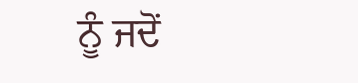ਨੂੰ ਜਦੋਂ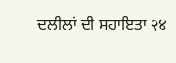ਦਲੀਲਾਂ ਦੀ ਸਹਾਇਤਾ २४